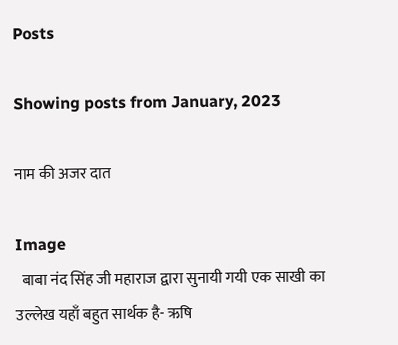Posts

Showing posts from January, 2023

नाम की अजर दात

Image
  बाबा नंद सिंह जी महाराज द्वारा सुनायी गयी एक साखी का उल्लेख यहाँ बहुत सार्थक है- ऋषि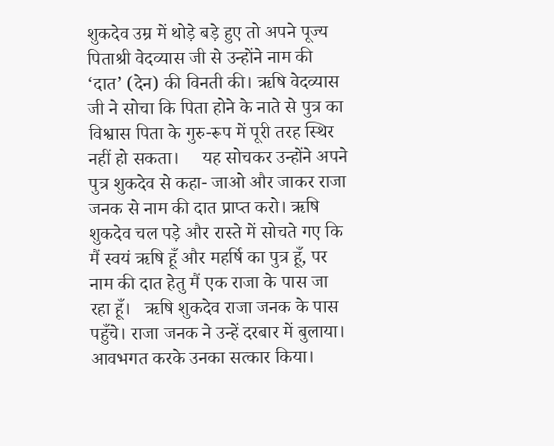शुकदेव उम्र में थोड़े बड़े हुए तो अपने पूज्य पिताश्री वेदव्यास जी से उन्होंने नाम की ‘दात’ (देन) की विनती की। ऋषि वेदव्यास जी ने सोचा कि पिता होने के नाते से पुत्र का विश्वास पिता के गुरु-रूप में पूरी तरह स्थिर नहीं हो सकता।     यह सोचकर उन्होंने अपने पुत्र शुकदेव से कहा- जाओ और जाकर राजा जनक से नाम की दात प्राप्त करो। ऋषि  शुकदेव चल पड़े और रास्ते में सोचते गए कि मैं स्वयं ऋषि हूँ और महर्षि का पुत्र हूँ, पर नाम की दात हेतु मैं एक राजा के पास जा रहा हूँ।   ऋषि शुकदेव राजा जनक के पास पहुँचे। राजा जनक ने उन्हें दरबार में बुलाया। आवभगत करके उनका सत्कार किया।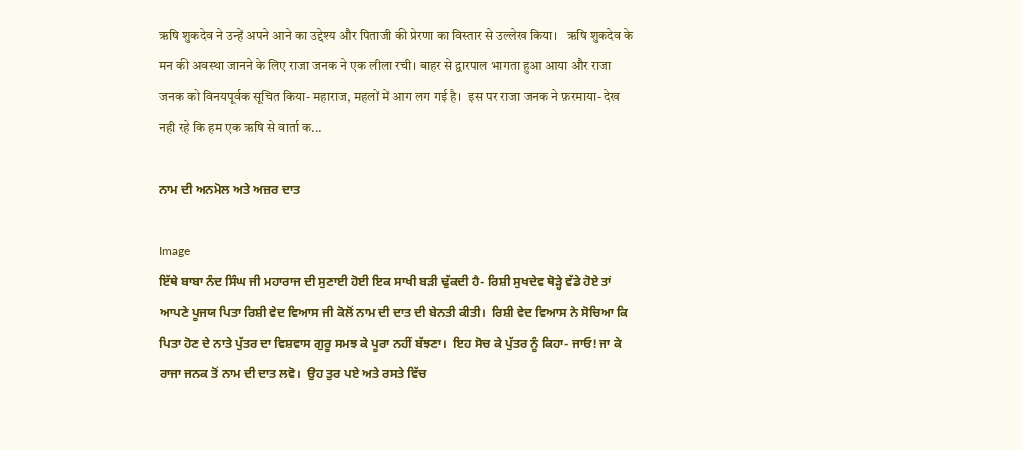ऋषि शुकदेव ने उन्हें अपने आने का उद्देश्य और पिताजी की प्रेरणा का विस्तार से उल्लेख किया।   ऋषि शुकदेव के मन की अवस्था जानने के लिए राजा जनक ने एक लीला रची। बाहर से द्वारपाल भागता हुआ आया और राजा जनक को विनयपूर्वक सूचित किया- महाराज, महलों में आग लग गई है।  इस पर राजा जनक ने फ़रमाया- देख नही रहे कि हम एक ऋषि से वार्ता क...

ਨਾਮ ਦੀ ਅਨਮੋਲ ਅਤੇ ਅਜ਼ਰ ਦਾਤ

Image
ਇੱਥੇ ਬਾਬਾ ਨੰਦ ਸਿੰਘ ਜੀ ਮਹਾਰਾਜ ਦੀ ਸੁਣਾਈ ਹੋਈ ਇਕ ਸਾਖੀ ਬੜੀ ਢੁੱਕਦੀ ਹੈ- ਰਿਸ਼ੀ ਸੁਖਦੇਵ ਥੋੜ੍ਹੇ ਵੱਡੇ ਹੋਏ ਤਾਂ ਆਪਣੇ ਪੂਜਯ ਪਿਤਾ ਰਿਸ਼ੀ ਵੇਦ ਵਿਆਸ ਜੀ ਕੋਲੋਂ ਨਾਮ ਦੀ ਦਾਤ ਦੀ ਬੇਨਤੀ ਕੀਤੀ।  ਰਿਸ਼ੀ ਵੇਦ ਵਿਆਸ ਨੇ ਸੋਚਿਆ ਕਿ ਪਿਤਾ ਹੋਣ ਦੇ ਨਾਤੇ ਪੁੱਤਰ ਦਾ ਵਿਸ਼ਵਾਸ ਗੁਰੂ ਸਮਝ ਕੇ ਪੂਰਾ ਨਹੀਂ ਬੱਝਣਾ।  ਇਹ ਸੋਚ ਕੇ ਪੁੱਤਰ ਨੂੰ ਕਿਹਾ- ਜਾਓ! ਜਾ ਕੇ ਰਾਜਾ ਜਨਕ ਤੋਂ ਨਾਮ ਦੀ ਦਾਤ ਲਵੋ।  ਉਹ ਤੁਰ ਪਏ ਅਤੇ ਰਸਤੇ ਵਿੱਚ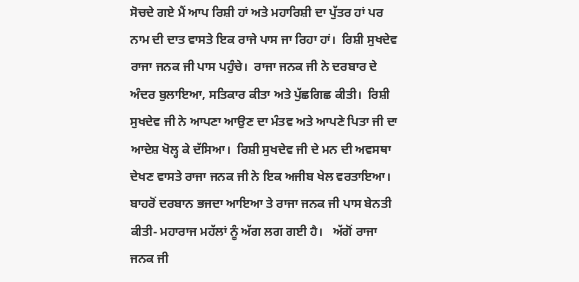ਸੋਚਦੇ ਗਏ ਮੈਂ ਆਪ ਰਿਸ਼ੀ ਹਾਂ ਅਤੇ ਮਹਾਰਿਸ਼ੀ ਦਾ ਪੁੱਤਰ ਹਾਂ ਪਰ ਨਾਮ ਦੀ ਦਾਤ ਵਾਸਤੇ ਇਕ ਰਾਜੇ ਪਾਸ ਜਾ ਰਿਹਾ ਹਾਂ।  ਰਿਸ਼ੀ ਸੁਖਦੇਵ ਰਾਜਾ ਜਨਕ ਜੀ ਪਾਸ ਪਹੁੰਚੇ।  ਰਾਜਾ ਜਨਕ ਜੀ ਨੇ ਦਰਬਾਰ ਦੇ ਅੰਦਰ ਬੁਲਾਇਆ, ਸਤਿਕਾਰ ਕੀਤਾ ਅਤੇ ਪੁੱਛਗਿਛ ਕੀਤੀ।  ਰਿਸ਼ੀ ਸੁਖਦੇਵ ਜੀ ਨੇ ਆਪਣਾ ਆਉਣ ਦਾ ਮੰਤਵ ਅਤੇ ਆਪਣੇ ਪਿਤਾ ਜੀ ਦਾ ਆਦੇਸ਼ ਖੋਲ੍ਹ ਕੇ ਦੱਸਿਆ।  ਰਿਸ਼ੀ ਸੁਖਦੇਵ ਜੀ ਦੇ ਮਨ ਦੀ ਅਵਸਥਾ ਦੇਖਣ ਵਾਸਤੇ ਰਾਜਾ ਜਨਕ ਜੀ ਨੇ ਇਕ ਅਜੀਬ ਖੇਲ ਵਰਤਾਇਆ।  ਬਾਹਰੋਂ ਦਰਬਾਨ ਭਜਦਾ ਆਇਆ ਤੇ ਰਾਜਾ ਜਨਕ ਜੀ ਪਾਸ ਬੇਨਤੀ ਕੀਤੀ- ਮਹਾਰਾਜ ਮਹੱਲਾਂ ਨੂੰ ਅੱਗ ਲਗ ਗਈ ਹੈ।   ਅੱਗੋਂ ਰਾਜਾ ਜਨਕ ਜੀ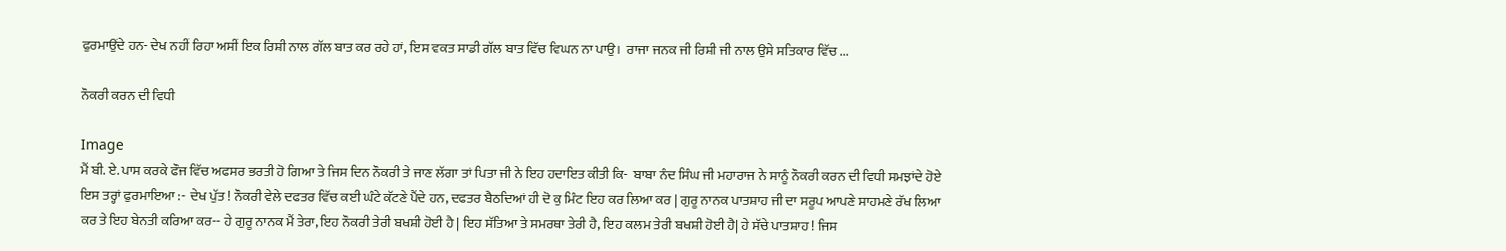ਫੁਰਮਾਉਂਦੇ ਹਨ- ਦੇਖ ਨਹੀਂ ਰਿਹਾ ਅਸੀਂ ਇਕ ਰਿਸ਼ੀ ਨਾਲ ਗੱਲ ਬਾਤ ਕਰ ਰਹੇ ਹਾਂ, ਇਸ ਵਕਤ ਸਾਡੀ ਗੱਲ ਬਾਤ ਵਿੱਚ ਵਿਘਨ ਨਾ ਪਾਉ।  ਰਾਜਾ ਜਨਕ ਜੀ ਰਿਸ਼ੀ ਜੀ ਨਾਲ ਉਸੇ ਸਤਿਕਾਰ ਵਿੱਚ ...

ਨੌਕਰੀ ਕਰਨ ਦੀ ਵਿਧੀ

Image
ਮੈਂ ਬੀ. ਏ. ਪਾਸ ਕਰਕੇ ਫੌਜ ਵਿੱਚ ਅਫਸਰ ਭਰਤੀ ਹੋ ਗਿਆ ਤੇ ਜਿਸ ਦਿਨ ਨੌਕਰੀ ਤੇ ਜਾਣ ਲੱਗਾ ਤਾਂ ਪਿਤਾ ਜੀ ਨੇ ਇਹ ਹਦਾਇਤ ਕੀਤੀ ਕਿ-  ਬਾਬਾ ਨੰਦ ਸਿੰਘ ਜੀ ਮਹਾਰਾਜ ਨੇ ਸਾਨੂੰ ਨੌਕਰੀ ਕਰਨ ਦੀ ਵਿਧੀ ਸਮਝਾਂਦੇ ਹੋਏ ਇਸ ਤਰ੍ਹਾਂ ਫੁਰਮਾਇਆ :-  ਦੇਖ ਪੁੱਤ ! ਨੌਕਰੀ ਵੇਲੇ ਦਫਤਰ ਵਿੱਚ ਕਈ ਘੰਟੇ ਕੱਟਣੇ ਪੈਂਦੇ ਹਨ, ਦਫਤਰ ਬੈਠਦਿਆਂ ਹੀ ਦੋ ਕੁ ਮਿੰਟ ਇਹ ਕਰ ਲਿਆ ਕਰ | ਗੁਰੂ ਨਾਨਕ ਪਾਤਸ਼ਾਹ ਜੀ ਦਾ ਸਰੂਪ ਆਪਣੇ ਸਾਹਮਣੇ ਰੱਖ ਲਿਆ ਕਰ ਤੇ ਇਹ ਬੇਨਤੀ ਕਰਿਆ ਕਰ-- ਹੇ ਗੁਰੂ ਨਾਨਕ ਮੈਂ ਤੇਰਾ, ਇਹ ਨੌਕਰੀ ਤੇਰੀ ਬਖਸ਼ੀ ਹੋਈ ਹੈ | ਇਹ ਸੱਤਿਆ ਤੇ ਸਮਰਥਾ ਤੇਰੀ ਹੈ, ਇਹ ਕਲਮ ਤੇਰੀ ਬਖਸ਼ੀ ਹੋਈ ਹੈ| ਹੇ ਸੱਚੇ ਪਾਤਸ਼ਾਹ ! ਜਿਸ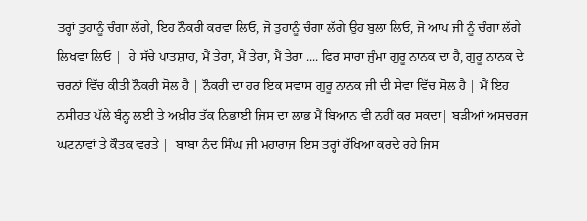ਤਰ੍ਹਾਂ ਤੁਹਾਨੂੰ ਚੰਗਾ ਲੱਗੇ, ਇਹ ਨੌਕਰੀ ਕਰਵਾ ਲਿਓ, ਜੋ ਤੁਹਾਨੂੰ ਚੰਗਾ ਲੱਗੇ ਉਹ ਬੁਲਾ ਲਿਓ, ਜੋ ਆਪ ਜੀ ਨੂੰ ਚੰਗਾ ਲੱਗੇ ਲਿਖਵਾ ਲਿਓ |  ਹੇ ਸੱਚੇ ਪਾਤਸ਼ਾਹ, ਮੈਂ ਤੇਰਾ, ਮੈਂ ਤੇਰਾ, ਮੈਂ ਤੇਰਾ .... ਫਿਰ ਸਾਰਾ ਜੁੰਮਾ ਗੁਰੂ ਨਾਨਕ ਦਾ ਹੈ, ਗੁਰੂ ਨਾਨਕ ਦੇ ਚਰਨਾਂ ਵਿੱਚ ਕੀਤੀ ਨੌਕਰੀ ਸੋਲ ਹੈ | ਨੌਕਰੀ ਦਾ ਹਰ ਇਕ ਸਵਾਸ ਗੁਰੂ ਨਾਨਕ ਜੀ ਦੀ ਸੇਵਾ ਵਿੱਚ ਸੋਲ ਹੈ | ਮੈਂ ਇਹ ਨਸੀਹਤ ਪੱਲੇ ਬੰਨ੍ਹ ਲਈ ਤੇ ਅਖ਼ੀਰ ਤੱਕ ਨਿਭਾਈ ਜਿਸ ਦਾ ਲਾਭ ਮੈਂ ਬਿਆਨ ਵੀ ਨਹੀਂ ਕਰ ਸਕਦਾ| ਬੜੀਆਂ ਅਸਚਰਜ ਘਟਨਾਵਾਂ ਤੇ ਕੌਤਕ ਵਰਤੇ |  ਬਾਬਾ ਨੰਦ ਸਿੰਘ ਜੀ ਮਹਾਰਾਜ ਇਸ ਤਰ੍ਹਾਂ ਰੱਖਿਆ ਕਰਦੇ ਰਹੇ ਜਿਸ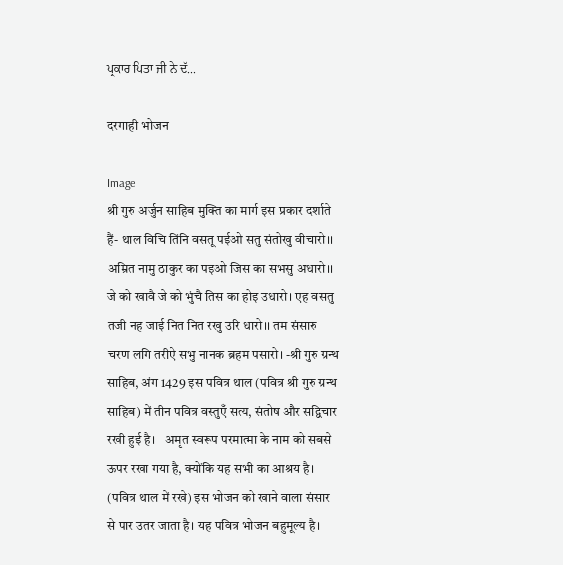ਪ੍ਰਕਾਰ ਪਿਤਾ ਜੀ ਨੇ ਦੱ...

दरगाही भोजन

Image
श्री गुरु अर्जुन साहिब मुक्ति का मार्ग इस प्रकार दर्शाते हैं- थाल विचि तिंनि वसतू पईओ सतु संतोखु वीचारो।। अम्रित नामु ठाकुर का पइओ जिस का सभसु अधारो।। जे को खावै जे को भुंचै तिस का होइ उधारो। एह वसतु तजी नह जाई नित नित रखु उरि धारो।। तम संसारु चरण लगि तरीऐ सभु नानक ब्रहम पसारो। -श्री गुरु ग्रन्थ साहिब, अंग 1429 इस पवित्र थाल (पवित्र श्री गुरु ग्रन्थ साहिब) में तीन पवित्र वस्तुएँ सत्य, संतोष और सद्विचार रखी हुई है।   अमृत स्वरूप परमात्मा के नाम को सबसे ऊपर रखा गया है, क्योंकि यह सभी का आश्रय है। (पवित्र थाल में रखे) इस भोजन को खाने वाला संसार से पार उतर जाता है। यह पवित्र भोजन बहुमूल्य है।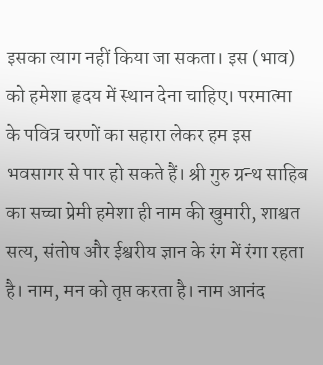इसका त्याग नहीं किया जा सकता। इस (भाव) को हमेशा हृदय में स्थान देना चाहिए। परमात्मा के पवित्र चरणों का सहारा लेकर हम इस भवसागर से पार हो सकते हैं। श्री गुरु ग्रन्थ साहिब का सच्चा प्रेमी हमेशा ही नाम की खुमारी, शाश्वत सत्य, संतोष और ईश्वरीय ज्ञान के रंग में रंगा रहता है। नाम, मन को तृप्त करता है। नाम आनंद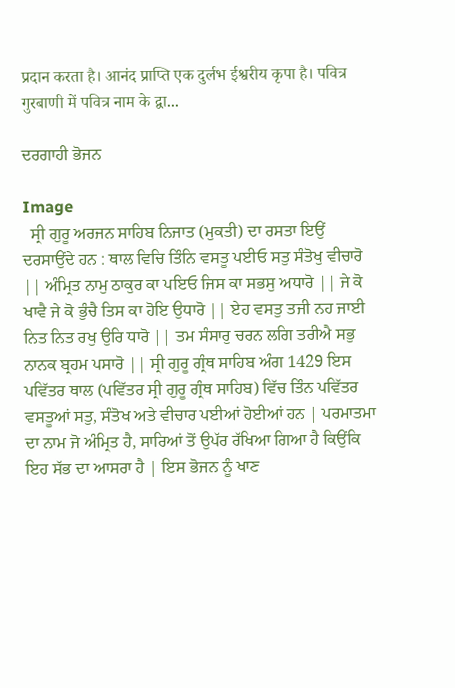प्रदान करता है। आनंद प्राप्ति एक दुर्लभ ईश्वरीय कृपा है। पवित्र गुरबाणी में पवित्र नाम के द्वा...

ਦਰਗਾਹੀ ਭੋਜਨ

Image
  ਸ੍ਰੀ ਗੁਰੂ ਅਰਜਨ ਸਾਹਿਬ ਨਿਜਾਤ (ਮੁਕਤੀ) ਦਾ ਰਸਤਾ ਇਉਂ ਦਰਸਾਉਂਦੇ ਹਨ : ਥਾਲ ਵਿਚਿ ਤਿੰਨਿ ਵਸਤੂ ਪਈਓ ਸਤੁ ਸੰਤੋਖੁ ਵੀਚਾਰੋ || ਅੰਮ੍ਰਿਤ ਨਾਮੁ ਠਾਕੁਰ ਕਾ ਪਇਓ ਜਿਸ ਕਾ ਸਭਸੁ ਅਧਾਰੋ || ਜੇ ਕੋ ਖਾਵੈ ਜੇ ਕੋ ਭੁੰਚੈ ਤਿਸ ਕਾ ਹੋਇ ਉਧਾਰੋ || ਏਹ ਵਸਤੁ ਤਜੀ ਨਹ ਜਾਈ ਨਿਤ ਨਿਤ ਰਖੁ ਉਰਿ ਧਾਰੋ || ਤਮ ਸੰਸਾਰੁ ਚਰਨ ਲਗਿ ਤਰੀਐ ਸਭੁ ਨਾਨਕ ਬ੍ਰਹਮ ਪਸਾਰੋ || ਸ੍ਰੀ ਗੁਰੂ ਗ੍ਰੰਥ ਸਾਹਿਬ ਅੰਗ 1429 ਇਸ ਪਵਿੱਤਰ ਥਾਲ (ਪਵਿੱਤਰ ਸ੍ਰੀ ਗੁਰੂ ਗ੍ਰੰਥ ਸਾਹਿਬ) ਵਿੱਚ ਤਿੰਨ ਪਵਿੱਤਰ ਵਸਤੂਆਂ ਸਤੁ, ਸੰਤੋਖ ਅਤੇ ਵੀਚਾਰ ਪਈਆਂ ਹੋਈਆਂ ਹਨ | ਪਰਮਾਤਮਾ ਦਾ ਨਾਮ ਜੋ ਅੰਮ੍ਰਿਤ ਹੈ, ਸਾਰਿਆਂ ਤੋਂ ਉਪੱਰ ਰੱਖਿਆ ਗਿਆ ਹੈ ਕਿਉਂਕਿ ਇਹ ਸੱਭ ਦਾ ਆਸਰਾ ਹੈ | ਇਸ ਭੋਜਨ ਨੂੰ ਖਾਣ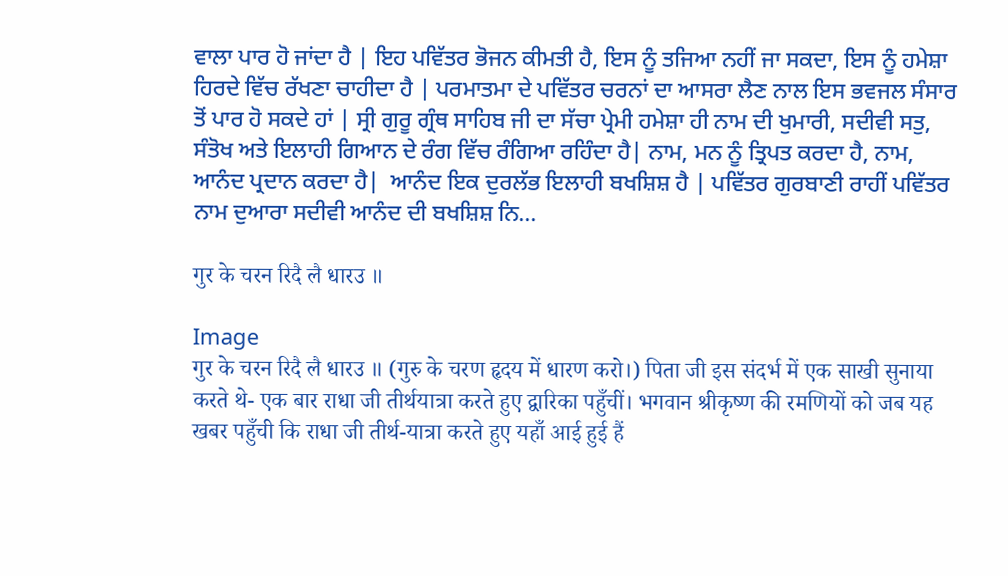ਵਾਲਾ ਪਾਰ ਹੋ ਜਾਂਦਾ ਹੈ | ਇਹ ਪਵਿੱਤਰ ਭੋਜਨ ਕੀਮਤੀ ਹੈ, ਇਸ ਨੂੰ ਤਜਿਆ ਨਹੀਂ ਜਾ ਸਕਦਾ, ਇਸ ਨੂੰ ਹਮੇਸ਼ਾ ਹਿਰਦੇ ਵਿੱਚ ਰੱਖਣਾ ਚਾਹੀਦਾ ਹੈ | ਪਰਮਾਤਮਾ ਦੇ ਪਵਿੱਤਰ ਚਰਨਾਂ ਦਾ ਆਸਰਾ ਲੈਣ ਨਾਲ ਇਸ ਭਵਜਲ ਸੰਸਾਰ ਤੋਂ ਪਾਰ ਹੋ ਸਕਦੇ ਹਾਂ | ਸ੍ਰੀ ਗੁਰੂ ਗ੍ਰੰਥ ਸਾਹਿਬ ਜੀ ਦਾ ਸੱਚਾ ਪ੍ਰੇਮੀ ਹਮੇਸ਼ਾ ਹੀ ਨਾਮ ਦੀ ਖੁਮਾਰੀ, ਸਦੀਵੀ ਸਤੁ, ਸੰਤੋਖ ਅਤੇ ਇਲਾਹੀ ਗਿਆਨ ਦੇ ਰੰਗ ਵਿੱਚ ਰੰਗਿਆ ਰਹਿੰਦਾ ਹੈ| ਨਾਮ, ਮਨ ਨੂੰ ਤ੍ਰਿਪਤ ਕਰਦਾ ਹੈ, ਨਾਮ, ਆਨੰਦ ਪ੍ਰਦਾਨ ਕਰਦਾ ਹੈ|  ਆਨੰਦ ਇਕ ਦੁਰਲੱਭ ਇਲਾਹੀ ਬਖਸ਼ਿਸ਼ ਹੈ | ਪਵਿੱਤਰ ਗੁਰਬਾਣੀ ਰਾਹੀਂ ਪਵਿੱਤਰ ਨਾਮ ਦੁਆਰਾ ਸਦੀਵੀ ਆਨੰਦ ਦੀ ਬਖਸ਼ਿਸ਼ ਨਿ...

गुर के चरन रिदै लै धारउ ॥

Image
गुर के चरन रिदै लै धारउ ॥ (गुरु के चरण हृदय में धारण करो।) पिता जी इस संदर्भ में एक साखी सुनाया करते थे- एक बार राधा जी तीर्थयात्रा करते हुए द्वारिका पहुँचीं। भगवान श्रीकृष्ण की रमणियों को जब यह खबर पहुँची कि राधा जी तीर्थ-यात्रा करते हुए यहाँ आई हुई हैं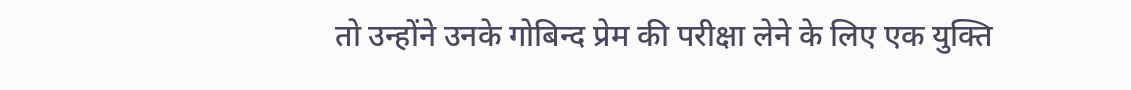तो उन्होंने उनके गोबिन्द प्रेम की परीक्षा लेने के लिए एक युक्ति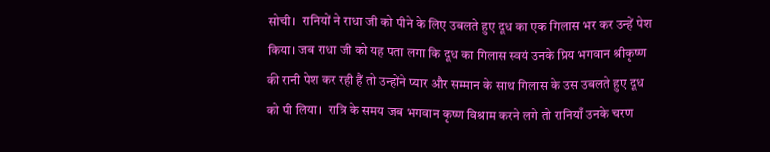सोची।  रानियों ने राधा जी को पीने के लिए उबलते हुए दूध का एक गिलास भर कर उन्हें पेश किया। जब राधा जी को यह पता लगा कि दूध का गिलास स्वयं उनके प्रिय भगवान श्रीकृष्ण की रानी पेश कर रही हैं तो उन्होंने प्यार और सम्मान के साथ गिलास के उस उबलते हुए दूध को पी लिया।  रात्रि के समय जब भगवान कृष्ण विश्राम करने लगे तो रानियाँ उनके चरण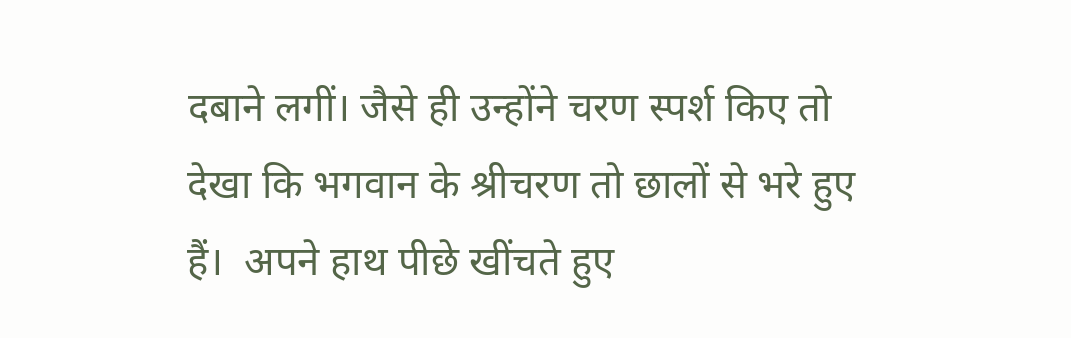दबाने लगीं। जैसे ही उन्होंने चरण स्पर्श किए तो देखा कि भगवान के श्रीचरण तो छालों से भरे हुए हैं।  अपने हाथ पीछे खींचते हुए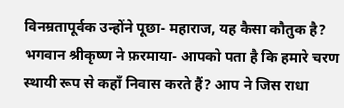विनम्रतापूर्वक उन्होंने पूछा- महाराज, यह कैसा कौतुक है?  भगवान श्रीकृष्ण ने फ़रमाया- आपको पता है कि हमारे चरण स्थायी रूप से कहाँ निवास करते हैं? आप ने जिस राधा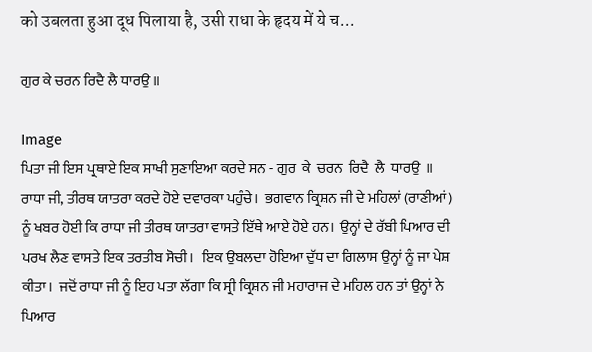को उबलता हुआ दूध पिलाया है, उसी राधा के हृदय में ये च...

ਗੁਰ ਕੇ ਚਰਨ ਰਿਦੈ ਲੈ ਧਾਰਉ ॥

Image
ਪਿਤਾ ਜੀ ਇਸ ਪ੍ਰਥਾਏ ਇਕ ਸਾਖੀ ਸੁਣਾਇਆ ਕਰਦੇ ਸਨ - ਗੁਰ  ਕੇ  ਚਰਨ  ਰਿਦੈ  ਲੈ  ਧਾਰਉ  ॥ ਰਾਧਾ ਜੀ, ਤੀਰਥ ਯਾਤਰਾ ਕਰਦੇ ਹੋਏ ਦਵਾਰਕਾ ਪਹੁੰਚੇ।  ਭਗਵਾਨ ਕ੍ਰਿਸ਼ਨ ਜੀ ਦੇ ਮਹਿਲਾਂ (ਰਾਣੀਆਂ) ਨੂੰ ਖਬਰ ਹੋਈ ਕਿ ਰਾਧਾ ਜੀ ਤੀਰਥ ਯਾਤਰਾ ਵਾਸਤੇ ਇੱਥੇ ਆਏ ਹੋਏ ਹਨ।  ਉਨ੍ਹਾਂ ਦੇ ਰੱਬੀ ਪਿਆਰ ਦੀ ਪਰਖ ਲੈਣ ਵਾਸਤੇ ਇਕ ਤਰਤੀਬ ਸੋਚੀ।   ਇਕ ਉਬਲਦਾ ਹੋਇਆ ਦੁੱਧ ਦਾ ਗਿਲਾਸ ਉਨ੍ਹਾਂ ਨੂੰ ਜਾ ਪੇਸ਼ ਕੀਤਾ।  ਜਦੋਂ ਰਾਧਾ ਜੀ ਨੂੰ ਇਹ ਪਤਾ ਲੱਗਾ ਕਿ ਸ੍ਰੀ ਕ੍ਰਿਸ਼ਨ ਜੀ ਮਹਾਰਾਜ ਦੇ ਮਹਿਲ ਹਨ ਤਾਂ ਉਨ੍ਹਾਂ ਨੇ ਪਿਆਰ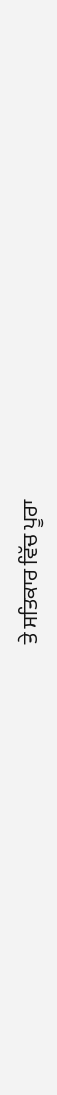ਤੇ ਸਤਿਕਾਰ ਵਿੱਚ ਪੂਰਾ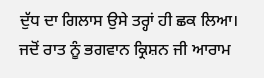ਦੁੱਧ ਦਾ ਗਿਲਾਸ ਉਸੇ ਤਰ੍ਹਾਂ ਹੀ ਛਕ ਲਿਆ।   ਜਦੋਂ ਰਾਤ ਨੂੰ ਭਗਵਾਨ ਕ੍ਰਿਸ਼ਨ ਜੀ ਆਰਾਮ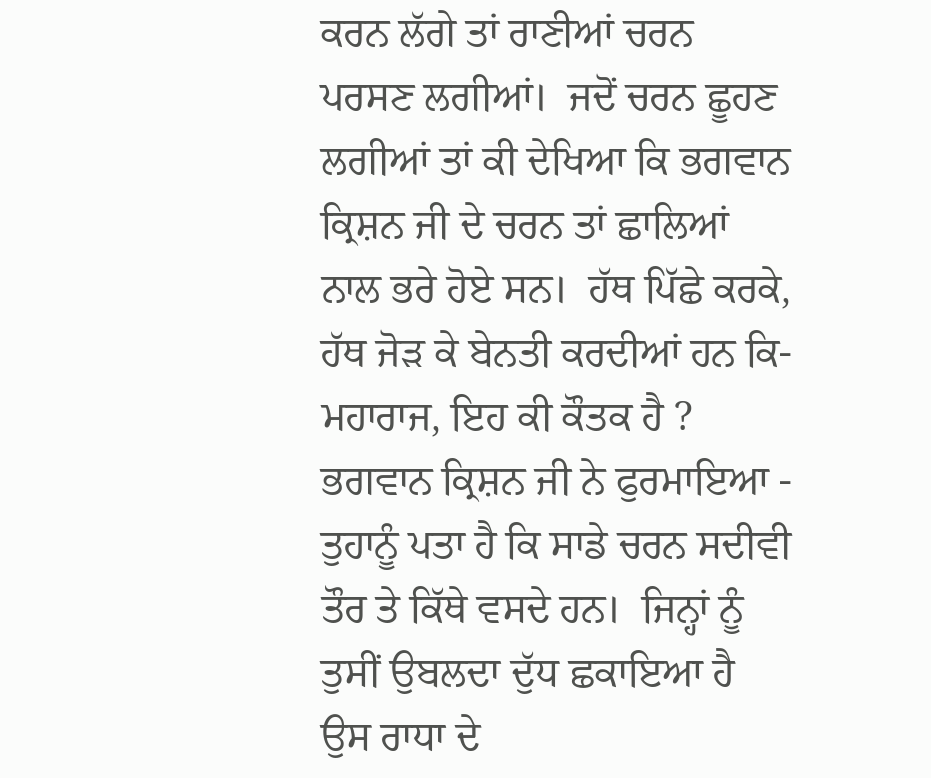ਕਰਨ ਲੱਗੇ ਤਾਂ ਰਾਣੀਆਂ ਚਰਨ ਪਰਸਣ ਲਗੀਆਂ।  ਜਦੋਂ ਚਰਨ ਛੂਹਣ ਲਗੀਆਂ ਤਾਂ ਕੀ ਦੇਖਿਆ ਕਿ ਭਗਵਾਨ ਕ੍ਰਿਸ਼ਨ ਜੀ ਦੇ ਚਰਨ ਤਾਂ ਛਾਲਿਆਂ ਨਾਲ ਭਰੇ ਹੋਏ ਸਨ।  ਹੱਥ ਪਿੱਛੇ ਕਰਕੇ, ਹੱਥ ਜੋੜ ਕੇ ਬੇਨਤੀ ਕਰਦੀਆਂ ਹਨ ਕਿ- ਮਹਾਰਾਜ, ਇਹ ਕੀ ਕੌਤਕ ਹੈ ?   ਭਗਵਾਨ ਕ੍ਰਿਸ਼ਨ ਜੀ ਨੇ ਫੁਰਮਾਇਆ -   ਤੁਹਾਨੂੰ ਪਤਾ ਹੈ ਕਿ ਸਾਡੇ ਚਰਨ ਸਦੀਵੀ ਤੌਰ ਤੇ ਕਿੱਥੇ ਵਸਦੇ ਹਨ।  ਜਿਨ੍ਹਾਂ ਨੂੰ ਤੁਸੀਂ ਉਬਲਦਾ ਦੁੱਧ ਛਕਾਇਆ ਹੈ ਉਸ ਰਾਧਾ ਦੇ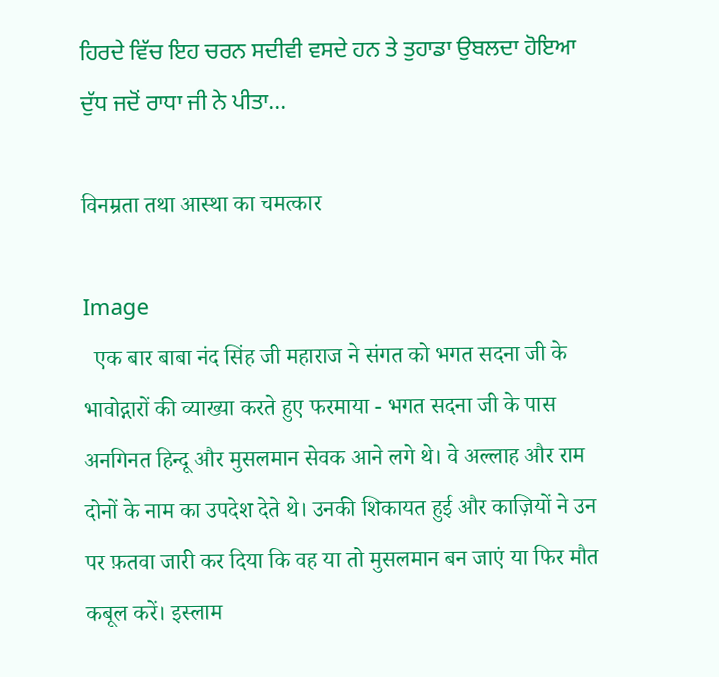ਹਿਰਦੇ ਵਿੱਚ ਇਹ ਚਰਨ ਸਦੀਵੀ ਵਸਦੇ ਹਨ ਤੇ ਤੁਹਾਡਾ ਉਬਲਦਾ ਹੋਇਆ ਦੁੱਧ ਜਦੋਂ ਰਾਧਾ ਜੀ ਨੇ ਪੀਤਾ...

विनम्रता तथा आस्था का चमत्कार

Image
  एक बार बाबा नंद सिंह जी महाराज ने संगत को भगत सदना जी के भावोद्गारों की व्याख्या करते हुए फरमाया - भगत सदना जी के पास अनगिनत हिन्दू और मुसलमान सेवक आने लगे थे। वे अल्लाह और राम दोनों के नाम का उपदेश देते थे। उनकी शिकायत हुई और काज़ियों ने उन पर फ़तवा जारी कर दिया कि वह या तो मुसलमान बन जाएं या फिर मौत कबूल करें। इस्लाम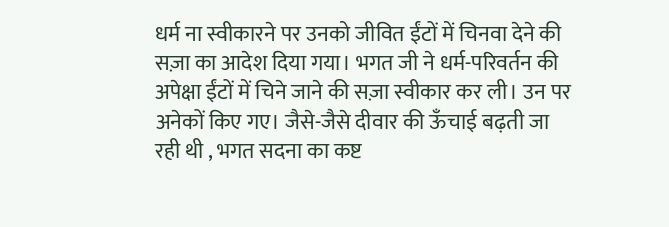धर्म ना स्वीकारने पर उनको जीवित ईंटों में चिनवा देने की सज़ा का आदेश दिया गया। भगत जी ने धर्म-परिवर्तन की अपेक्षा ईंटों में चिने जाने की सज़ा स्वीकार कर ली। उन पर अनेकों किए गए। जैसे-जैसे दीवार की ऊँचाई बढ़ती जा रही थी , भगत सदना का कष्ट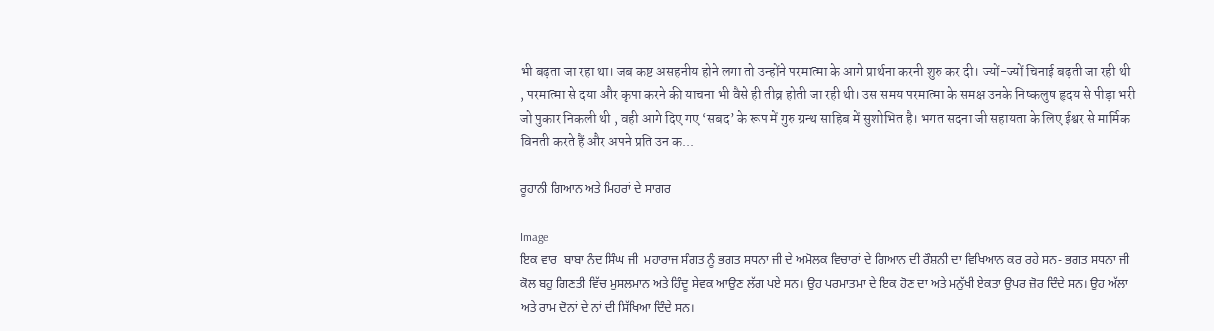भी बढ़ता जा रहा था। जब कष्ट असहनीय होने लगा तो उन्होंने परमात्मा के आगे प्रार्थना करनी शुरु कर दी। ज्यों-ज्यों चिनाई बढ़ती जा रही थी , परमात्मा से दया और कृपा करने की याचना भी वैसे ही तीव्र होती जा रही थी। उस समय परमात्मा के समक्ष उनके निष्कलुष हृदय से पीड़ा भरी जो पुकार निकली थी , वही आगे दिए गए ‘सबद’ के रूप में गुरु ग्रन्थ साहिब में सुशोभित है। भगत सदना जी सहायता के लिए ईश्वर से मार्मिक विनती करते हैं और अपने प्रति उन क...

ਰੂਹਾਨੀ ਗਿਆਨ ਅਤੇ ਮਿਹਰਾਂ ਦੇ ਸਾਗਰ

Image
ਇਕ ਵਾਰ  ਬਾਬਾ ਨੰਦ ਸਿੰਘ ਜੀ  ਮਹਾਰਾਜ ਸੰਗਤ ਨੂੰ ਭਗਤ ਸਧਨਾ ਜੀ ਦੇ ਅਮੋਲਕ ਵਿਚਾਰਾਂ ਦੇ ਗਿਆਨ ਦੀ ਰੌਸ਼ਨੀ ਦਾ ਵਿਖਿਆਨ ਕਰ ਰਹੇ ਸਨ- ਭਗਤ ਸਧਨਾ ਜੀ ਕੋਲ ਬਹੁ ਗਿਣਤੀ ਵਿੱਚ ਮੁਸਲਮਾਨ ਅਤੇ ਹਿੰਦੂ ਸੇਵਕ ਆਉਣ ਲੱਗ ਪਏ ਸਨ। ਉਹ ਪਰਮਾਤਮਾ ਦੇ ਇਕ ਹੋਣ ਦਾ ਅਤੇ ਮਨੁੱਖੀ ਏਕਤਾ ਉਪਰ ਜ਼ੋਰ ਦਿੰਦੇ ਸਨ। ਉਹ ਅੱਲਾ ਅਤੇ ਰਾਮ ਦੋਨਾਂ ਦੇ ਨਾਂ ਦੀ ਸਿੱਖਿਆ ਦਿੰਦੇ ਸਨ।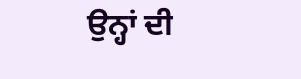ਉਨ੍ਹਾਂ ਦੀ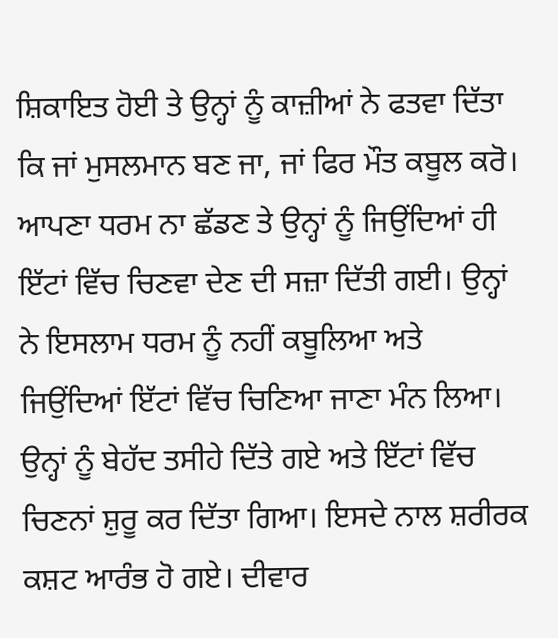ਸ਼ਿਕਾਇਤ ਹੋਈ ਤੇ ਉਨ੍ਹਾਂ ਨੂੰ ਕਾਜ਼ੀਆਂ ਨੇ ਫਤਵਾ ਦਿੱਤਾ ਕਿ ਜਾਂ ਮੁਸਲਮਾਨ ਬਣ ਜਾ, ਜਾਂ ਫਿਰ ਮੌਤ ਕਬੂਲ ਕਰੋ। ਆਪਣਾ ਧਰਮ ਨਾ ਛੱਡਣ ਤੇ ਉਨ੍ਹਾਂ ਨੂੰ ਜਿਉਂਦਿਆਂ ਹੀ ਇੱਟਾਂ ਵਿੱਚ ਚਿਣਵਾ ਦੇਣ ਦੀ ਸਜ਼ਾ ਦਿੱਤੀ ਗਈ। ਉਨ੍ਹਾਂ ਨੇ ਇਸਲਾਮ ਧਰਮ ਨੂੰ ਨਹੀਂ ਕਬੂਲਿਆ ਅਤੇ ਜਿਉਂਦਿਆਂ ਇੱਟਾਂ ਵਿੱਚ ਚਿਣਿਆ ਜਾਣਾ ਮੰਨ ਲਿਆ। ਉਨ੍ਹਾਂ ਨੂੰ ਬੇਹੱਦ ਤਸੀਹੇ ਦਿੱਤੇ ਗਏ ਅਤੇ ਇੱਟਾਂ ਵਿੱਚ ਚਿਣਨਾਂ ਸ਼ੁਰੂ ਕਰ ਦਿੱਤਾ ਗਿਆ। ਇਸਦੇ ਨਾਲ ਸ਼ਰੀਰਕ ਕਸ਼ਟ ਆਰੰਭ ਹੋ ਗਏ। ਦੀਵਾਰ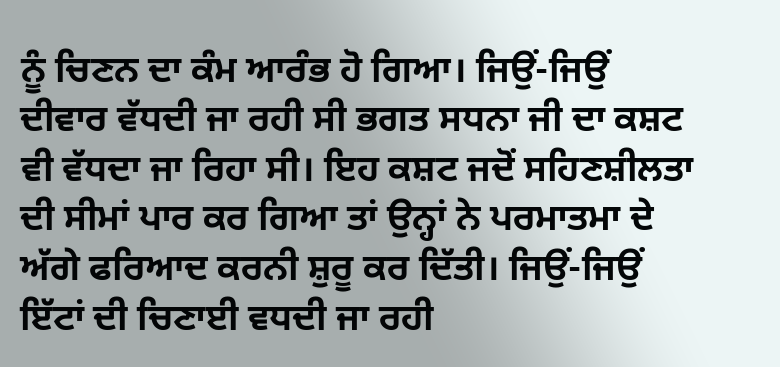ਨੂੰ ਚਿਣਨ ਦਾ ਕੰਮ ਆਰੰਭ ਹੋ ਗਿਆ। ਜਿਉਂ-ਜਿਉਂ ਦੀਵਾਰ ਵੱਧਦੀ ਜਾ ਰਹੀ ਸੀ ਭਗਤ ਸਧਨਾ ਜੀ ਦਾ ਕਸ਼ਟ ਵੀ ਵੱਧਦਾ ਜਾ ਰਿਹਾ ਸੀ। ਇਹ ਕਸ਼ਟ ਜਦੋਂ ਸਹਿਣਸ਼ੀਲਤਾ ਦੀ ਸੀਮਾਂ ਪਾਰ ਕਰ ਗਿਆ ਤਾਂ ਉਨ੍ਹਾਂ ਨੇ ਪਰਮਾਤਮਾ ਦੇ ਅੱਗੇ ਫਰਿਆਦ ਕਰਨੀ ਸ਼ੁਰੂ ਕਰ ਦਿੱਤੀ। ਜਿਉਂ-ਜਿਉਂ ਇੱਟਾਂ ਦੀ ਚਿਣਾਈ ਵਧਦੀ ਜਾ ਰਹੀ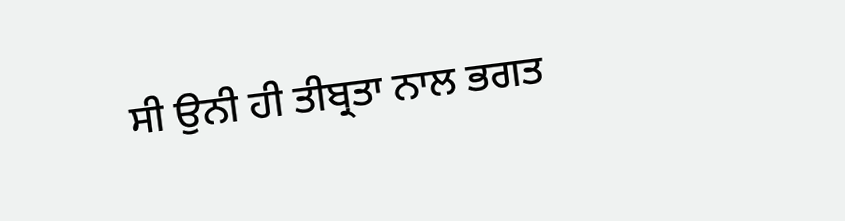ਸੀ ਉਨੀ ਹੀ ਤੀਬ੍ਰਤਾ ਨਾਲ ਭਗਤ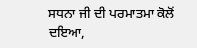ਸਧਨਾ ਜੀ ਦੀ ਪਰਮਾਤਮਾ ਕੋਲੋਂ ਦਇਆ,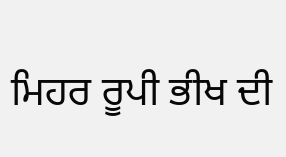ਮਿਹਰ ਰੂਪੀ ਭੀਖ ਦੀ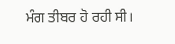ਮੰਗ ਤੀਬਰ ਹੋ ਰਹੀ ਸੀ।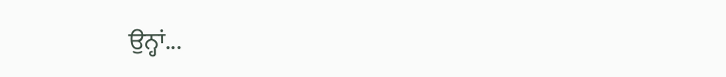ਉਨ੍ਹਾਂ...